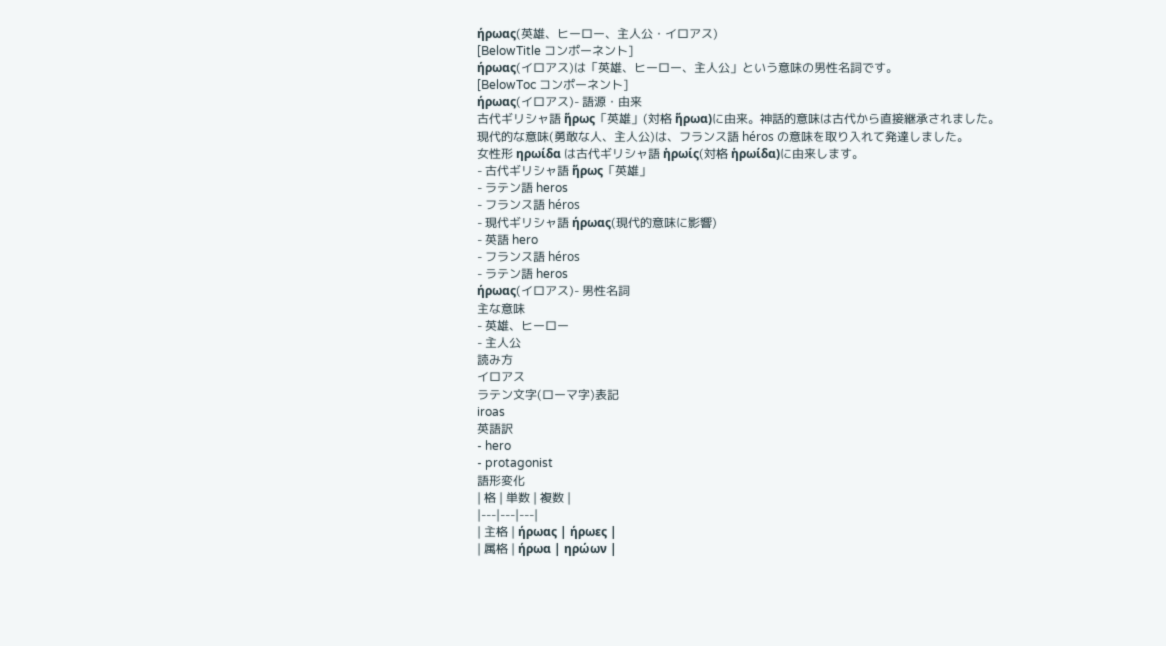ήρωας(英雄、ヒーロー、主人公・イロアス)
[BelowTitle コンポーネント]
ήρωας(イロアス)は「英雄、ヒーロー、主人公」という意味の男性名詞です。
[BelowToc コンポーネント]
ήρωας(イロアス)- 語源・由来
古代ギリシャ語 ἥρως「英雄」(対格 ἥρωα)に由来。神話的意味は古代から直接継承されました。
現代的な意味(勇敢な人、主人公)は、フランス語 héros の意味を取り入れて発達しました。
女性形 ηρωίδα は古代ギリシャ語 ἡρωίς(対格 ἡρωίδα)に由来します。
- 古代ギリシャ語 ἥρως「英雄」
- ラテン語 heros
- フランス語 héros
- 現代ギリシャ語 ήρωας(現代的意味に影響)
- 英語 hero
- フランス語 héros
- ラテン語 heros
ήρωας(イロアス)- 男性名詞
主な意味
- 英雄、ヒーロー
- 主人公
読み方
イロアス
ラテン文字(ローマ字)表記
iroas
英語訳
- hero
- protagonist
語形変化
| 格 | 単数 | 複数 |
|---|---|---|
| 主格 | ήρωας | ήρωες |
| 属格 | ήρωα | ηρώων |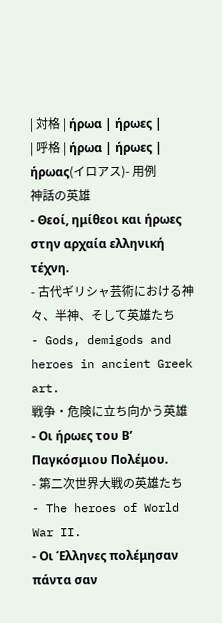| 対格 | ήρωα | ήρωες |
| 呼格 | ήρωα | ήρωες |
ήρωας(イロアス)- 用例
神話の英雄
- Θεοί, ημίθεοι και ήρωες στην αρχαία ελληνική τέχνη.
- 古代ギリシャ芸術における神々、半神、そして英雄たち
- Gods, demigods and heroes in ancient Greek art.
戦争・危険に立ち向かう英雄
- Οι ήρωες του Β’ Παγκόσμιου Πολέμου.
- 第二次世界大戦の英雄たち
- The heroes of World War II.
- Οι Έλληνες πολέμησαν πάντα σαν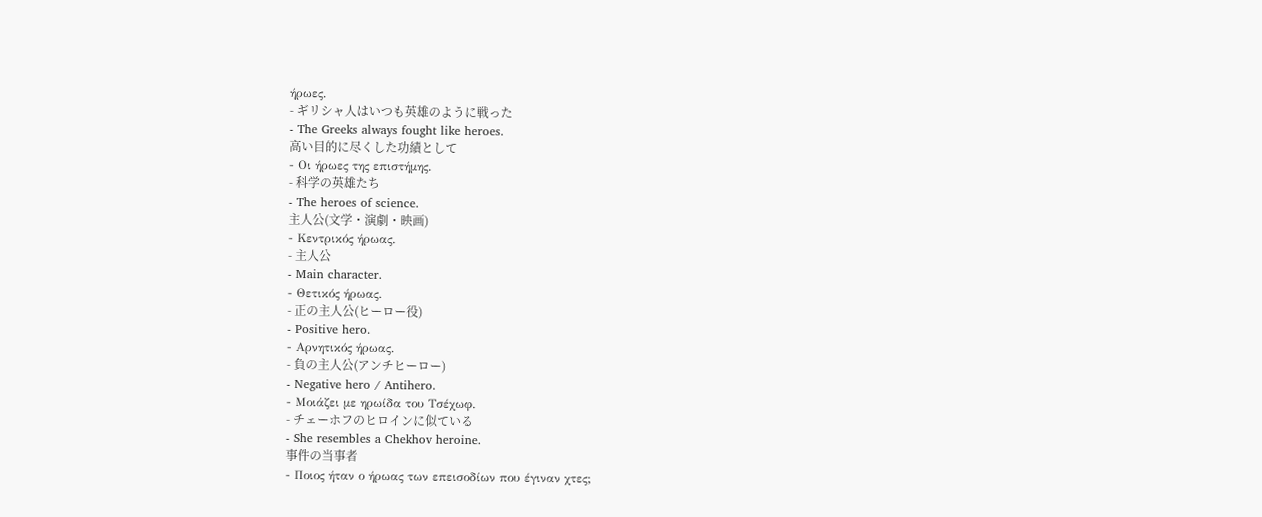ήρωες.
- ギリシャ人はいつも英雄のように戦った
- The Greeks always fought like heroes.
高い目的に尽くした功績として
- Οι ήρωες της επιστήμης.
- 科学の英雄たち
- The heroes of science.
主人公(文学・演劇・映画)
- Κεντρικός ήρωας.
- 主人公
- Main character.
- Θετικός ήρωας.
- 正の主人公(ヒーロー役)
- Positive hero.
- Αρνητικός ήρωας.
- 負の主人公(アンチヒーロー)
- Negative hero / Antihero.
- Μοιάζει με ηρωίδα του Τσέχωφ.
- チェーホフのヒロインに似ている
- She resembles a Chekhov heroine.
事件の当事者
- Ποιος ήταν ο ήρωας των επεισοδίων που έγιναν χτες;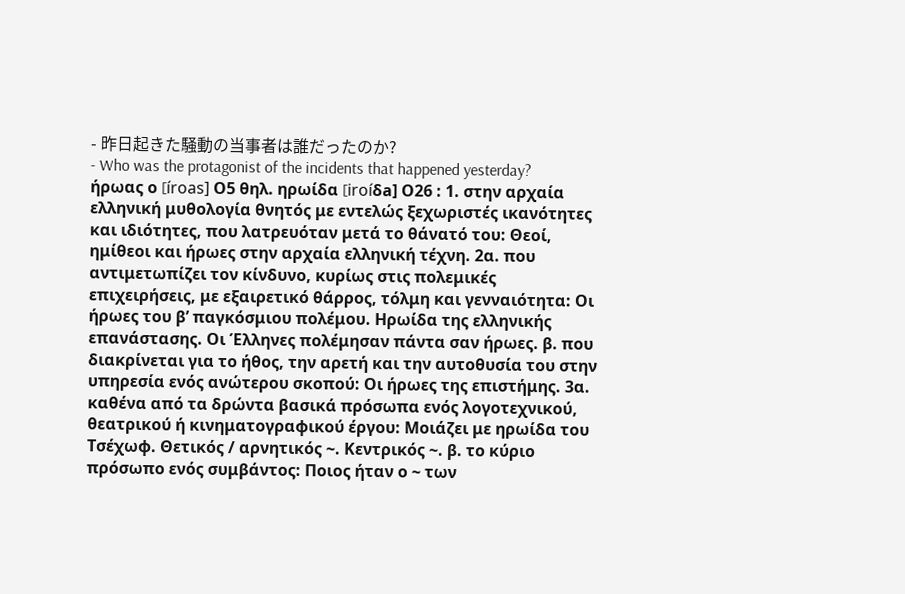- 昨日起きた騒動の当事者は誰だったのか?
- Who was the protagonist of the incidents that happened yesterday?
ήρωας ο [íroas] Ο5 θηλ. ηρωίδα [iroíδa] Ο26 : 1. στην αρχαία ελληνική μυθολογία θνητός με εντελώς ξεχωριστές ικανότητες και ιδιότητες, που λατρευόταν μετά το θάνατό του: Θεοί, ημίθεοι και ήρωες στην αρχαία ελληνική τέχνη. 2α. που αντιμετωπίζει τον κίνδυνο, κυρίως στις πολεμικές επιχειρήσεις, με εξαιρετικό θάρρος, τόλμη και γενναιότητα: Οι ήρωες του β’ παγκόσμιου πολέμου. Hρωίδα της ελληνικής επανάστασης. Οι Έλληνες πολέμησαν πάντα σαν ήρωες. β. που διακρίνεται για το ήθος, την αρετή και την αυτοθυσία του στην υπηρεσία ενός ανώτερου σκοπού: Οι ήρωες της επιστήμης. 3α. καθένα από τα δρώντα βασικά πρόσωπα ενός λογοτεχνικού, θεατρικού ή κινηματογραφικού έργου: Mοιάζει με ηρωίδα του Tσέχωφ. Θετικός / αρνητικός ~. Kεντρικός ~. β. το κύριο πρόσωπο ενός συμβάντος: Ποιος ήταν ο ~ των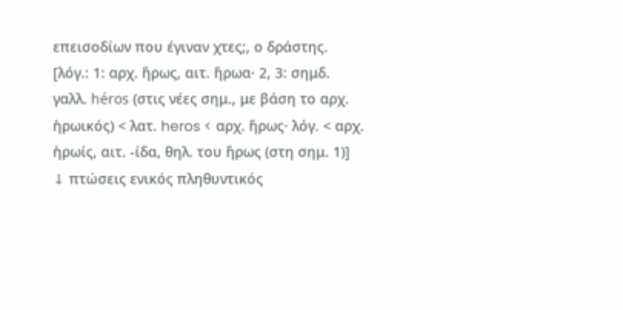επεισοδίων που έγιναν χτες;, ο δράστης. [λόγ.: 1: αρχ. ἥρως, αιτ. ἥρωα· 2, 3: σημδ. γαλλ. héros (στις νέες σημ., με βάση το αρχ. ἡρωικός) < λατ. heros < αρχ. ἥρως· λόγ. < αρχ. ἡρωίς, αιτ. -ίδα, θηλ. του ἥρως (στη σημ. 1)]
↓ πτώσεις ενικός πληθυντικός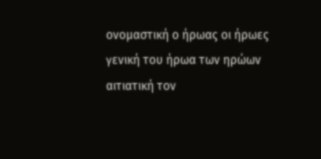ονομαστική ο ήρωας οι ήρωες
γενική του ήρωα των ηρώων
αιτιατική τον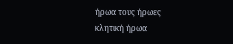ήρωα τους ήρωες
κλητική ήρωα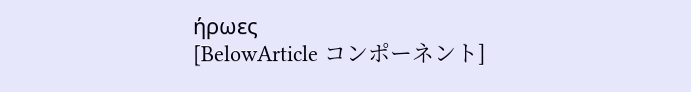ήρωες
[BelowArticle コンポーネント]